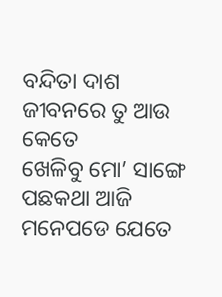ବନ୍ଦିତା ଦାଶ
ଜୀବନରେ ତୁ ଆଉ କେତେ
ଖେଳିବୁ ମୋ’ ସାଙ୍ଗେ
ପଛକଥା ଆଜି ମନେପଡେ ଯେତେ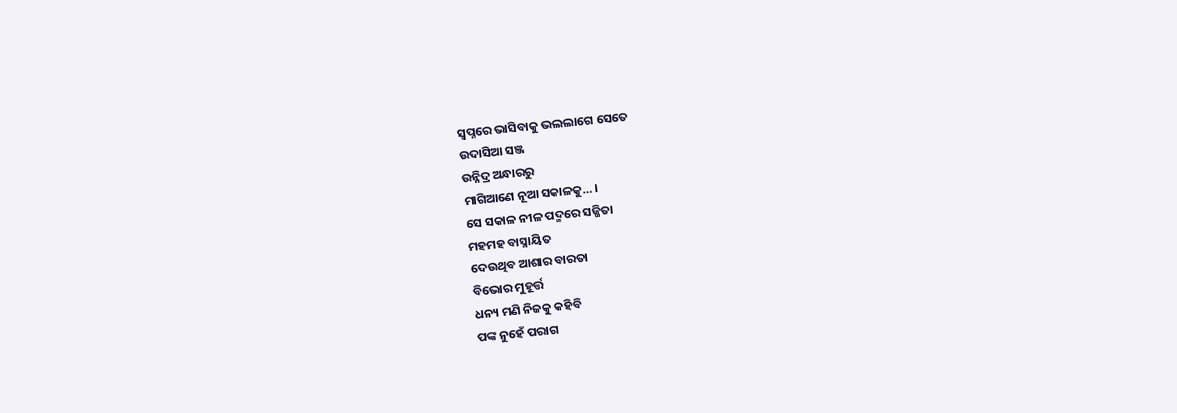ସ୍ବପ୍ନରେ ଭାସିବାକୁ ଭଲଲାଗେ ସେତେ
ଉଦାସିଆ ସଞ୍ଜ
ଉନ୍ନିଦ୍ର ଅନ୍ଧାରରୁ
ମାଗିଆଣେ ନୂଆ ସକାଳକୁ… ।
ସେ ସକାଳ ନୀଳ ପଦ୍ମରେ ସଜ୍ଜିତା
ମହମହ ବାସ୍ନାୟିତ
ଦେଉଥିବ ଆଶାର ବାରତା
ବିଭୋର ମୁହୂର୍ତ୍ତ
ଧନ୍ୟ ମଣି ନିଜକୁ କହିବି
ପଙ୍କ ନୁହେଁ ପରାଗ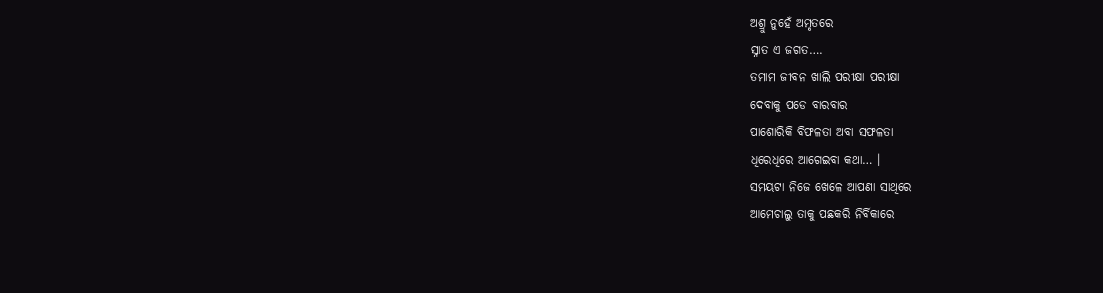ଅଶ୍ରୁ ନୁହେଁ ଅମୃତରେ
ସ୍ନାତ ଏ ଜଗତ….
ତମାମ ଜୀବନ ଖାଲି ପରୀକ୍ଷା ପରୀକ୍ଷା
ଦେବାକୁ ପଡେ ବାରବାର
ପାଶୋରିକି ବିଫଳତା ଅବା ସଫଳତା
ଧିରେଧିରେ ଆଗେଇବା କଥା… ।
ସମୟଟା ନିଜେ ଖେଳେ ଆପଣା ସାଥିରେ
ଆମେଚାଲୁ ତାକୁ ପଛକରି ନିର୍ବିକାରେ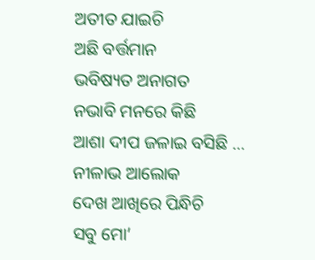ଅତୀତ ଯାଇଚି
ଅଛି ବର୍ତ୍ତମାନ
ଭବିଷ୍ୟତ ଅନାଗତ
ନଭାବି ମନରେ କିଛି
ଆଶା ଦୀପ ଜଳାଇ ବସିଛି …
ନୀଳାଭ ଆଲୋକ
ଦେଖ ଆଖିରେ ପିନ୍ଧିଚି
ସବୁ ମୋ’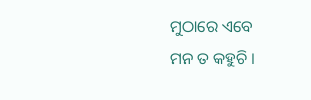ମୁଠାରେ ଏବେ
ମନ ତ କହୁଚି ।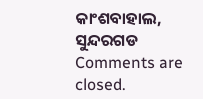କାଂଶବାହାଲ, ସୁନ୍ଦରଗଡ
Comments are closed.